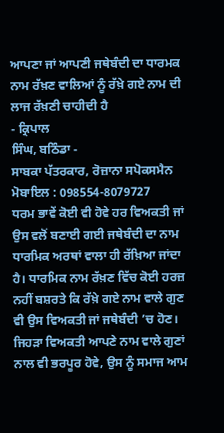ਆਪਣਾ ਜਾਂ ਆਪਣੀ ਜਥੇਬੰਦੀ ਦਾ ਧਾਰਮਕ ਨਾਮ ਰੱਖ਼ਣ ਵਾਲਿਆਂ ਨੂੰ ਰੱਖ਼ੇ ਗਏ ਨਾਮ ਦੀ ਲਾਜ ਰੱਖ਼ਣੀ ਚਾਹੀਦੀ ਹੈ
- ਕ੍ਰਿਪਾਲ
ਸਿੰਘ, ਬਠਿੰਡਾ -
ਸਾਬਕਾ ਪੱਤਰਕਾਰ, ਰੋਜ਼ਾਨਾ ਸਪੋਕਸਮੈਨ
ਮੋਬਾਇਲ : 098554-8079727
ਧਰਮ ਭਾਵੇਂ ਕੋਈ ਵੀ ਹੋਵੇ ਹਰ ਵਿਅਕਤੀ ਜਾਂ ਉਸ ਵਲੋਂ ਬਣਾਈ ਗਈ ਜਥੇਬੰਦੀ ਦਾ ਨਾਮ ਧਾਰਮਿਕ ਅਰਥਾਂ ਵਾਲਾ ਹੀ ਰੱਖ਼ਿਆ ਜਾਂਦਾ ਹੈ। ਧਾਰਮਿਕ ਨਾਮ ਰੱਖ਼ਣ ਵਿੱਚ ਕੋਈ ਹਰਜ਼ ਨਹੀਂ ਬਸ਼ਰਤੇ ਕਿ ਰੱਖ਼ੇ ਗਏ ਨਾਮ ਵਾਲੇ ਗੁਣ ਵੀ ਉਸ ਵਿਅਕਤੀ ਜਾਂ ਜਥੇਬੰਦੀ ’ਚ ਹੋਣ। ਜਿਹੜਾ ਵਿਅਕਤੀ ਆਪਣੇ ਨਾਮ ਵਾਲੇ ਗੁਣਾਂ ਨਾਲ ਵੀ ਭਰਪੂਰ ਹੋਵੇ, ਉਸ ਨੂੰ ਸਮਾਜ ਆਮ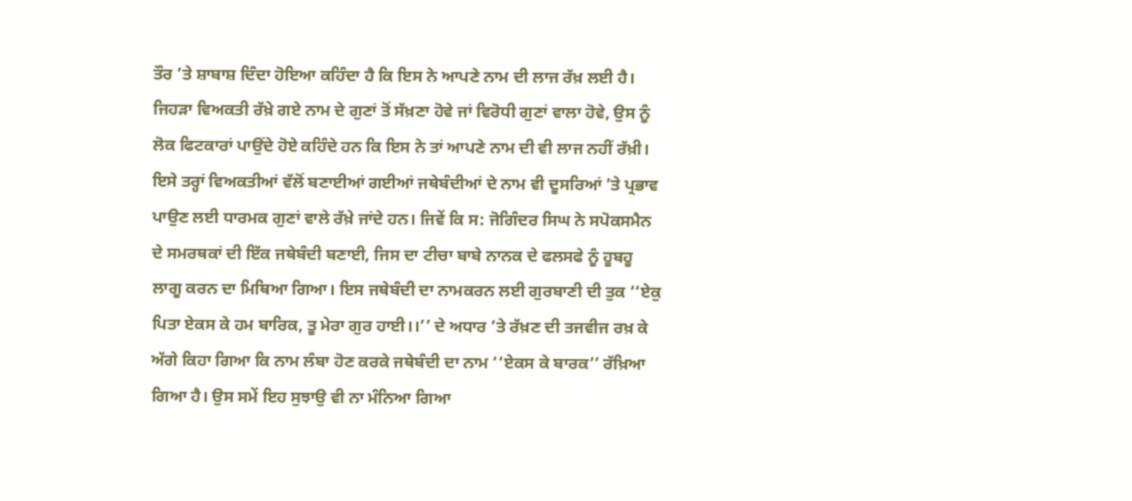ਤੌਰ ’ਤੇ ਸ਼ਾਬਾਸ਼ ਦਿੰਦਾ ਹੋਇਆ ਕਹਿੰਦਾ ਹੈ ਕਿ ਇਸ ਨੇ ਆਪਣੇ ਨਾਮ ਦੀ ਲਾਜ ਰੱਖ਼ ਲਈ ਹੈ। ਜਿਹੜਾ ਵਿਅਕਤੀ ਰੱਖ਼ੇ ਗਏ ਨਾਮ ਦੇ ਗੁਣਾਂ ਤੋਂ ਸੱਖ਼ਣਾ ਹੋਵੇ ਜਾਂ ਵਿਰੋਧੀ ਗੁਣਾਂ ਵਾਲਾ ਹੋਵੇ, ਉਸ ਨੂੰ ਲੋਕ ਫਿਟਕਾਰਾਂ ਪਾਉਂਦੇ ਹੋਏ ਕਹਿੰਦੇ ਹਨ ਕਿ ਇਸ ਨੇ ਤਾਂ ਆਪਣੇ ਨਾਮ ਦੀ ਵੀ ਲਾਜ ਨਹੀਂ ਰੱਖ਼ੀ।
ਇਸੇ ਤਰ੍ਹਾਂ ਵਿਅਕਤੀਆਂ ਵੱਲੋਂ ਬਣਾਈਆਂ ਗਈਆਂ ਜਥੇਬੰਦੀਆਂ ਦੇ ਨਾਮ ਵੀ ਦੂਸਰਿਆਂ ’ਤੇ ਪ੍ਰਭਾਵ ਪਾਉਣ ਲਈ ਧਾਰਮਕ ਗੁਣਾਂ ਵਾਲੇ ਰੱਖ਼ੇ ਜਾਂਦੇ ਹਨ। ਜਿਵੇਂ ਕਿ ਸ: ਜੋਗਿੰਦਰ ਸਿਘ ਨੇ ਸਪੋਕਸਮੈਨ ਦੇ ਸਮਰਥਕਾਂ ਦੀ ਇੱਕ ਜਥੇਬੰਦੀ ਬਣਾਈ, ਜਿਸ ਦਾ ਟੀਚਾ ਬਾਬੇ ਨਾਨਕ ਦੇ ਫਲਸਫੇ ਨੂੰ ਹੂਬਹੂ ਲਾਗੂ ਕਰਨ ਦਾ ਮਿਥਿਆ ਗਿਆ। ਇਸ ਜਥੇਬੰਦੀ ਦਾ ਨਾਮਕਰਨ ਲਈ ਗੁਰਬਾਣੀ ਦੀ ਤੁਕ ‘‘ਏਕੁ ਪਿਤਾ ਏਕਸ ਕੇ ਹਮ ਬਾਰਿਕ, ਤੂ ਮੇਰਾ ਗੁਰ ਹਾਈ।।’’ ਦੇ ਅਧਾਰ ’ਤੇ ਰੱਖ਼ਣ ਦੀ ਤਜਵੀਜ ਰਖ਼ ਕੇ ਅੱਗੇ ਕਿਹਾ ਗਿਆ ਕਿ ਨਾਮ ਲੰਬਾ ਹੋਣ ਕਰਕੇ ਜਥੇਬੰਦੀ ਦਾ ਨਾਮ ‘‘ਏਕਸ ਕੇ ਬਾਰਕ’’ ਰੱਖ਼ਿਆ ਗਿਆ ਹੈ। ਉਸ ਸਮੇਂ ਇਹ ਸੁਝਾਉ ਵੀ ਨਾ ਮੰਨਿਆ ਗਿਆ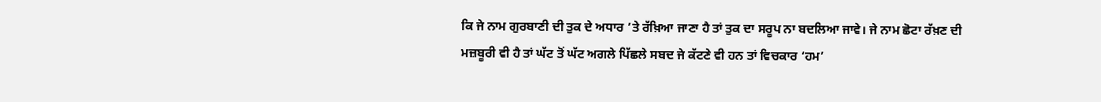ਕਿ ਜੇ ਨਾਮ ਗੁਰਬਾਣੀ ਦੀ ਤੁਕ ਦੇ ਅਧਾਰ ’ਤੇ ਰੱਖ਼ਿਆ ਜਾਣਾ ਹੈ ਤਾਂ ਤੁਕ ਦਾ ਸਰੂਪ ਨਾ ਬਦਲਿਆ ਜਾਵੇ। ਜੇ ਨਾਮ ਛੋਟਾ ਰੱਖ਼ਣ ਦੀ ਮਜ਼ਬੂਰੀ ਵੀ ਹੈ ਤਾਂ ਘੱਟ ਤੋਂ ਘੱਟ ਅਗਲੇ ਪਿੱਛਲੇ ਸਬਦ ਜੇ ਕੱਟਣੇ ਵੀ ਹਨ ਤਾਂ ਵਿਚਕਾਰ ‘ਹਮ’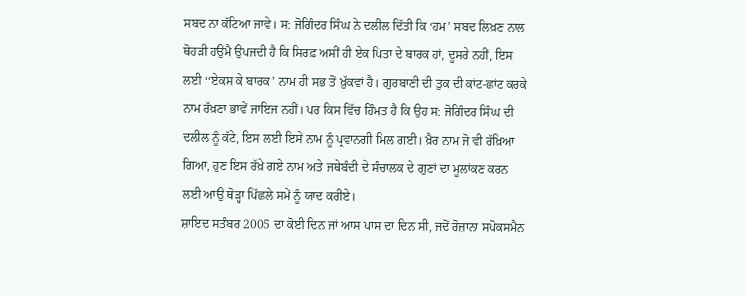ਸਬਦ ਨਾ ਕੱਟਿਆ ਜਾਵੇ। ਸ: ਜੋਗਿੰਦਰ ਸਿੰਘ ਨੇ ਦਲੀਲ ਦਿੱਤੀ ਕਿ ‘ਹਮ’ ਸਬਦ ਲਿਖ਼ਣ ਨਾਲ ਥੋਹੜੀ ਹਉਮੈ ਉਪਜਦੀ ਹੈ ਕਿ ਸਿਰਫ਼ ਅਸੀਂ ਹੀ ਏਕ ਪਿਤਾ ਦੇ ਬਾਰਕ ਹਾਂ, ਦੂਸਰੇ ਨਹੀਂ, ਇਸ ਲਈ ‘‘ਏਕਸ ਕੇ ਬਾਰਕ’ ਨਾਮ ਹੀ ਸਭ ਤੋਂ ਖ਼ੁੱਕਵਾਂ ਹੈ। ਗੁਰਬਾਣੀ ਦੀ ਤੁਕ ਦੀ ਕਾਂਟ-ਛਾਂਟ ਕਰਕੇ ਨਾਮ ਰੱਖ਼ਣਾ ਭਾਵੇਂ ਜਾਇਜ ਨਹੀਂ। ਪਰ ਕਿਸ ਵਿੱਚ ਹਿੰਮਤ ਹੈ ਕਿ ਉਹ ਸ: ਜੋਗਿੰਦਰ ਸਿੰਘ ਦੀ ਦਲੀਲ ਨੂੰ ਕੱਟੇ, ਇਸ ਲਈ ਇਸੇ ਨਾਮ ਨੂੰ ਪ੍ਰਵਾਨਗੀ ਮਿਲ ਗਈ। ਖ਼ੈਰ ਨਾਮ ਜੋ ਵੀ ਰੱਖ਼ਿਆ ਗਿਆ, ਹੁਣ ਇਸ ਰੱਖ਼ੇ ਗਏ ਨਾਮ ਅਤੇ ਜਥੇਬੰਦੀ ਦੇ ਸੰਚਾਲਕ ਦੇ ਗੁਣਾਂ ਦਾ ਮੂਲਾਂਕਣ ਕਰਨ ਲਈ ਆਉ ਥੋੜ੍ਹਾ ਪਿੱਛਲੇ ਸਮੇਂ ਨੂੰ ਯਾਦ ਕਰੀਏ।
ਸ਼ਾਇਦ ਸਤੰਬਰ 2005 ਦਾ ਕੋਈ ਦਿਨ ਜਾਂ ਆਸ ਪਾਸ ਦਾ ਦਿਨ ਸੀ, ਜਦੋਂ ਰੋਜ਼ਾਨਾ ਸਪੋਕਸਮੈਨ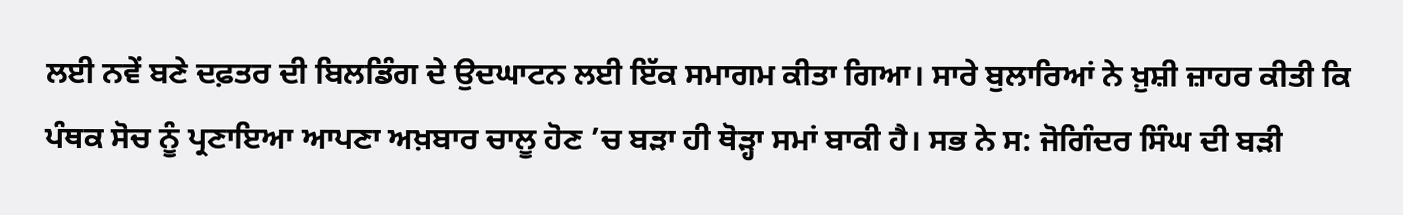ਲਈ ਨਵੇਂ ਬਣੇ ਦਫ਼ਤਰ ਦੀ ਬਿਲਡਿੰਗ ਦੇ ਉਦਘਾਟਨ ਲਈ ਇੱਕ ਸਮਾਗਮ ਕੀਤਾ ਗਿਆ। ਸਾਰੇ ਬੁਲਾਰਿਆਂ ਨੇ ਖ਼ੁਸ਼ੀ ਜ਼ਾਹਰ ਕੀਤੀ ਕਿ ਪੰਥਕ ਸੋਚ ਨੂੰ ਪ੍ਰਣਾਇਆ ਆਪਣਾ ਅਖ਼ਬਾਰ ਚਾਲੂ ਹੋਣ ’ਚ ਬੜਾ ਹੀ ਥੋੜ੍ਹਾ ਸਮਾਂ ਬਾਕੀ ਹੈ। ਸਭ ਨੇ ਸ: ਜੋਗਿੰਦਰ ਸਿੰਘ ਦੀ ਬੜੀ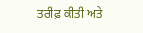ਤਰੀਫ਼ ਕੀਤੀ ਅਤੇ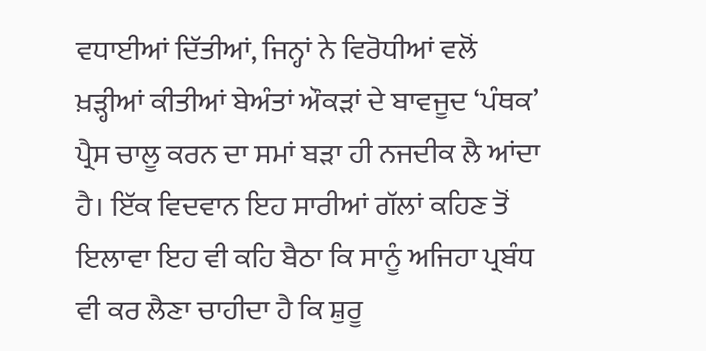ਵਧਾਈਆਂ ਦਿੱਤੀਆਂ, ਜਿਨ੍ਹਾਂ ਨੇ ਵਿਰੋਧੀਆਂ ਵਲੋਂ ਖ਼ੜ੍ਹੀਆਂ ਕੀਤੀਆਂ ਬੇਅੰਤਾਂ ਔਕੜਾਂ ਦੇ ਬਾਵਜੂਦ ‘ਪੰਥਕ’ ਪ੍ਰੈਸ ਚਾਲੂ ਕਰਨ ਦਾ ਸਮਾਂ ਬੜਾ ਹੀ ਨਜਦੀਕ ਲੈ ਆਂਦਾ ਹੈ। ਇੱਕ ਵਿਦਵਾਨ ਇਹ ਸਾਰੀਆਂ ਗੱਲਾਂ ਕਹਿਣ ਤੋਂ ਇਲਾਵਾ ਇਹ ਵੀ ਕਹਿ ਬੈਠਾ ਕਿ ਸਾਨੂੰ ਅਜਿਹਾ ਪ੍ਰਬੰਧ ਵੀ ਕਰ ਲੈਣਾ ਚਾਹੀਦਾ ਹੈ ਕਿ ਸ਼ੁਰੂ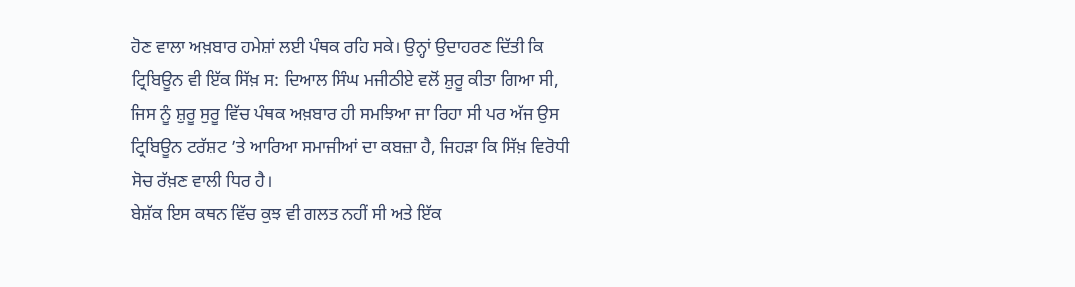ਹੋਣ ਵਾਲਾ ਅਖ਼ਬਾਰ ਹਮੇਸ਼ਾਂ ਲਈ ਪੰਥਕ ਰਹਿ ਸਕੇ। ਉਨ੍ਹਾਂ ਉਦਾਹਰਣ ਦਿੱਤੀ ਕਿ ਟ੍ਰਿਬਿਊਨ ਵੀ ਇੱਕ ਸਿੱਖ਼ ਸ: ਦਿਆਲ ਸਿੰਘ ਮਜੀਠੀਏ ਵਲੋਂ ਸ਼ੁਰੂ ਕੀਤਾ ਗਿਆ ਸੀ, ਜਿਸ ਨੂੰ ਸ਼ੁਰੂ ਸੁਰੂ ਵਿੱਚ ਪੰਥਕ ਅਖ਼ਬਾਰ ਹੀ ਸਮਝਿਆ ਜਾ ਰਿਹਾ ਸੀ ਪਰ ਅੱਜ ਉਸ ਟ੍ਰਿਬਿਊਨ ਟਰੱਸ਼ਟ ’ਤੇ ਆਰਿਆ ਸਮਾਜੀਆਂ ਦਾ ਕਬਜ਼ਾ ਹੈ, ਜਿਹੜਾ ਕਿ ਸਿੱਖ਼ ਵਿਰੋਧੀ ਸੋਚ ਰੱਖ਼ਣ ਵਾਲੀ ਧਿਰ ਹੈ।
ਬੇਸ਼ੱਕ ਇਸ ਕਥਨ ਵਿੱਚ ਕੁਝ ਵੀ ਗਲਤ ਨਹੀਂ ਸੀ ਅਤੇ ਇੱਕ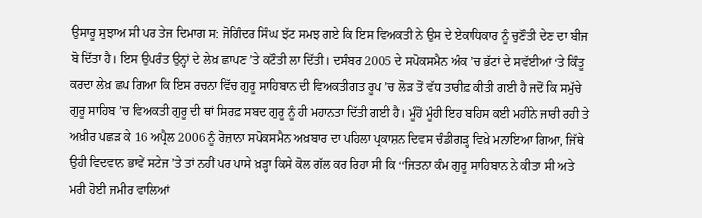ਉਸਾਰੂ ਸੁਝਾਅ ਸੀ ਪਰ ਤੇਜ ਦਿਮਾਗ ਸ: ਜੋਗਿੰਦਰ ਸਿੰਘ ਝੱਟ ਸਮਝ ਗਏ ਕਿ ਇਸ ਵਿਅਕਤੀ ਨੇ ਉਸ ਦੇ ਏਕਾਧਿਕਾਰ ਨੂੰ ਚੁਣੌਤੀ ਦੇਣ ਦਾ ਬੀਜ ਬੋ ਦਿੱਤਾ ਹੈ। ਇਸ ਉਪਰੰਤ ਉਨ੍ਹਾਂ ਦੇ ਲੇਖ਼ ਛਾਪਣ ’ਤੇ ਕਟੌਤੀ ਲਾ ਦਿੱਤੀ। ਦਸੰਬਰ 2005 ਦੇ ਸਪੋਕਸਮੈਨ ਅੰਕ ’ਚ ਭੱਟਾਂ ਦੇ ਸਵੱਈਆਂ ‘ਤੇ ਕਿੰਤੂ ਕਰਦਾ ਲੇਖ਼ ਛਪ ਗਿਆ ਕਿ ਇਸ ਰਚਨਾ ਵਿੱਚ ਗੁਰੂ ਸਾਹਿਬਾਨ ਦੀ ਵਿਅਕਤੀਗਤ ਰੂਪ ’ਚ ਲੋੜ ਤੋਂ ਵੱਧ ਤਾਰੀਫ਼ ਕੀਤੀ ਗਈ ਹੈ ਜਦੋਂ ਕਿ ਸਮੁੱਚੇ ਗੁਰੂ ਸਾਹਿਬ ’ਚ ਵਿਅਕਤੀ ਗੁਰੂ ਦੀ ਥਾਂ ਸਿਰਫ਼ ਸਬਦ ਗੁਰੂ ਨੂੰ ਹੀ ਮਹਾਨਤਾ ਦਿੱਤੀ ਗਈ ਹੈ। ਮੂੰਹੋਂ ਮੂੰਹੀ ਇਹ ਬਹਿਸ ਕਈ ਮਹੀਨੇ ਜਾਰੀ ਰਹੀ ਤੇ ਅਖ਼ੀਰ ਪਛੜ ਕੇ 16 ਅਪ੍ਰੈਲ 2006 ਨੂੰ ਰੋਜ਼ਾਨਾ ਸਪੋਕਸਮੈਨ ਅਖ਼ਬਾਰ ਦਾ ਪਹਿਲਾ ਪ੍ਰਕਾਸ਼ਨ ਦਿਵਸ ਚੰਡੀਗੜ੍ਹ ਵਿਖ਼ੇ ਮਨਾਇਆ ਗਿਆ, ਜਿੱਥੇ ਉਹੀ ਵਿਦਵਾਨ ਭਾਵੇਂ ਸਟੇਜ ’ਤੇ ਤਾਂ ਨਹੀਂ ਪਰ ਪਾਸੇ ਖ਼ੜ੍ਹਾ ਕਿਸੇ ਕੋਲ ਗੱਲ ਕਰ ਰਿਹਾ ਸੀ ਕਿ ‘‘ਜਿਤਨਾ ਕੰਮ ਗੁਰੂ ਸਾਹਿਬਾਨ ਨੇ ਕੀਤਾ ਸੀ ਅਤੇ ਮਰੀ ਹੋਈ ਜਮੀਰ ਵਾਲਿਆਂ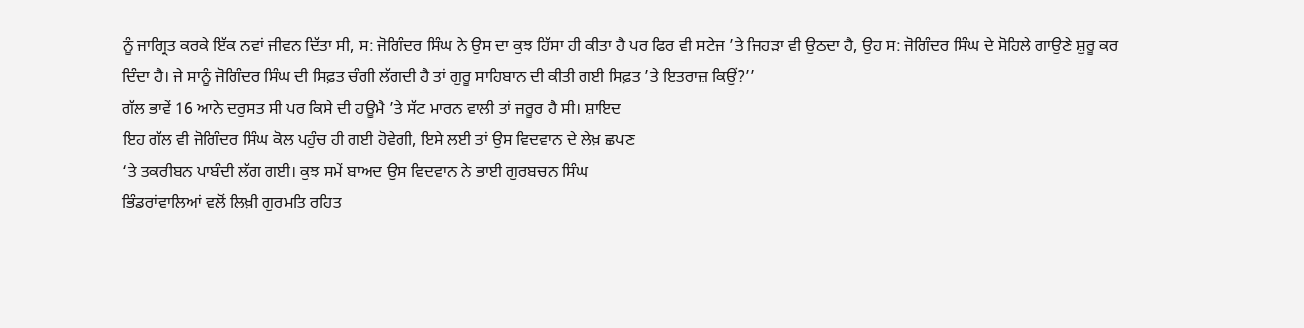ਨੂੰ ਜਾਗ੍ਰਿਤ ਕਰਕੇ ਇੱਕ ਨਵਾਂ ਜੀਵਨ ਦਿੱਤਾ ਸੀ, ਸ: ਜੋਗਿੰਦਰ ਸਿੰਘ ਨੇ ਉਸ ਦਾ ਕੁਝ ਹਿੱਸਾ ਹੀ ਕੀਤਾ ਹੈ ਪਰ ਫਿਰ ਵੀ ਸਟੇਜ ’ਤੇ ਜਿਹੜਾ ਵੀ ਉਠਦਾ ਹੈ, ਉਹ ਸ: ਜੋਗਿੰਦਰ ਸਿੰਘ ਦੇ ਸੋਹਿਲੇ ਗਾਉਣੇ ਸ਼ੁਰੂ ਕਰ ਦਿੰਦਾ ਹੈ। ਜੇ ਸਾਨੂੰ ਜੋਗਿੰਦਰ ਸਿੰਘ ਦੀ ਸਿਫ਼ਤ ਚੰਗੀ ਲੱਗਦੀ ਹੈ ਤਾਂ ਗੁਰੂ ਸਾਹਿਬਾਨ ਦੀ ਕੀਤੀ ਗਈ ਸਿਫ਼ਤ ’ਤੇ ਇਤਰਾਜ਼ ਕਿਉਂ?’’
ਗੱਲ ਭਾਵੇਂ 16 ਆਨੇ ਦਰੁਸਤ ਸੀ ਪਰ ਕਿਸੇ ਦੀ ਹਊਮੈ ’ਤੇ ਸੱਟ ਮਾਰਨ ਵਾਲੀ ਤਾਂ ਜਰੂਰ ਹੈ ਸੀ। ਸ਼ਾਇਦ
ਇਹ ਗੱਲ ਵੀ ਜੋਗਿੰਦਰ ਸਿੰਘ ਕੋਲ ਪਹੁੰਚ ਹੀ ਗਈ ਹੋਵੇਗੀ, ਇਸੇ ਲਈ ਤਾਂ ਉਸ ਵਿਦਵਾਨ ਦੇ ਲੇਖ਼ ਛਪਣ
‘ਤੇ ਤਕਰੀਬਨ ਪਾਬੰਦੀ ਲੱਗ ਗਈ। ਕੁਝ ਸਮੇਂ ਬਾਅਦ ਉਸ ਵਿਦਵਾਨ ਨੇ ਭਾਈ ਗੁਰਬਚਨ ਸਿੰਘ
ਭਿੰਡਰਾਂਵਾਲਿਆਂ ਵਲੋਂ ਲਿਖ਼ੀ ਗੁਰਮਤਿ ਰਹਿਤ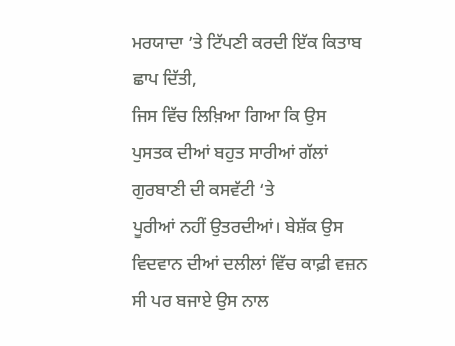ਮਰਯਾਦਾ ’ਤੇ ਟਿੱਪਣੀ ਕਰਦੀ ਇੱਕ ਕਿਤਾਬ ਛਾਪ ਦਿੱਤੀ,
ਜਿਸ ਵਿੱਚ ਲਿਖ਼ਿਆ ਗਿਆ ਕਿ ਉਸ ਪੁਸਤਕ ਦੀਆਂ ਬਹੁਤ ਸਾਰੀਆਂ ਗੱਲਾਂ ਗੁਰਬਾਣੀ ਦੀ ਕਸਵੱਟੀ ‘ਤੇ
ਪੂਰੀਆਂ ਨਹੀਂ ਉਤਰਦੀਆਂ। ਬੇਸ਼ੱਕ ਉਸ ਵਿਦਵਾਨ ਦੀਆਂ ਦਲੀਲਾਂ ਵਿੱਚ ਕਾਫ਼ੀ ਵਜ਼ਨ ਸੀ ਪਰ ਬਜਾਏ ਉਸ ਨਾਲ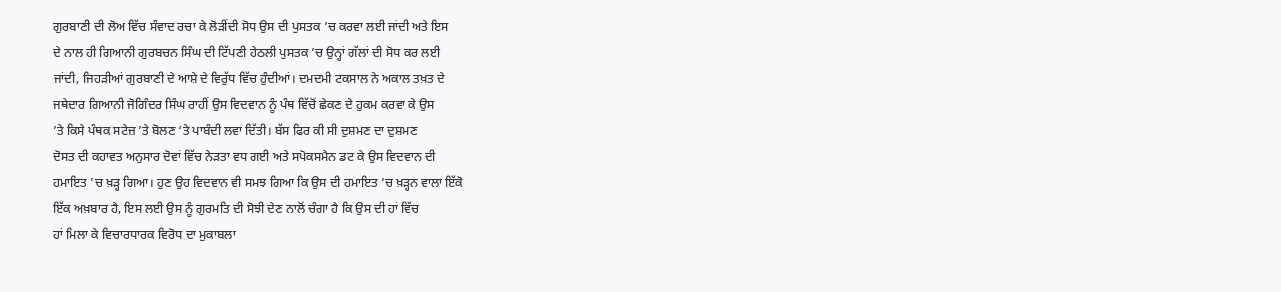ਗੁਰਬਾਣੀ ਦੀ ਲੋਅ ਵਿੱਚ ਸੰਵਾਦ ਰਚਾ ਕੇ ਲੋੜੀਂਦੀ ਸੋਧ ਉਸ ਦੀ ਪੁਸਤਕ ’ਚ ਕਰਵਾ ਲਈ ਜਾਂਦੀ ਅਤੇ ਇਸ
ਦੇ ਨਾਲ ਹੀ ਗਿਆਨੀ ਗੁਰਬਚਨ ਸਿੰਘ ਦੀ ਟਿੱਪਣੀ ਹੇਠਲੀ ਪੁਸਤਕ ’ਚ ਉਨ੍ਹਾਂ ਗੱਲਾਂ ਦੀ ਸੋਧ ਕਰ ਲਈ
ਜਾਂਦੀ, ਜਿਹੜੀਆਂ ਗੁਰਬਾਣੀ ਦੇ ਆਸ਼ੇ ਦੇ ਵਿਰੁੱਧ ਵਿੱਚ ਹੁੰਦੀਆਂ। ਦਮਦਮੀ ਟਕਸਾਲ ਨੇ ਅਕਾਲ ਤਖ਼ਤ ਦੇ
ਜਥੇਦਾਰ ਗਿਆਨੀ ਜੋਗਿੰਦਰ ਸਿੰਘ ਰਾਹੀਂ ਉਸ ਵਿਦਵਾਨ ਨੂੰ ਪੰਥ ਵਿੱਚੋਂ ਛੇਕਣ ਦੇ ਹੁਕਮ ਕਰਵਾ ਕੇ ਉਸ
’ਤੇ ਕਿਸੇ ਪੰਥਕ ਸਟੇਜ਼ ’ਤੇ ਬੋਲਣ ‘ਤੇ ਪਾਬੰਦੀ ਲਵਾ ਦਿੱਤੀ। ਬੱਸ ਫਿਰ ਕੀ ਸੀ ਦੁਸ਼ਮਣ ਦਾ ਦੁਸ਼ਮਣ
ਦੋਸਤ ਦੀ ਕਹਾਵਤ ਅਨੁਸਾਰ ਦੋਵਾਂ ਵਿੱਚ ਨੇੜਤਾ ਵਧ ਗਈ ਅਤੇ ਸਪੋਕਸਮੈਨ ਡਟ ਕੇ ਉਸ ਵਿਦਵਾਨ ਦੀ
ਹਮਾਇਤ ’ਚ ਖ਼ੜ੍ਹ ਗਿਆ। ਹੁਣ ਉਹ ਵਿਦਵਾਨ ਵੀ ਸਮਝ ਗਿਆ ਕਿ ਉਸ ਦੀ ਹਮਾਇਤ ’ਚ ਖ਼ੜ੍ਹਨ ਵਾਲਾ ਇੱਕੋ
ਇੱਕ ਅਖ਼ਬਾਰ ਹੈ, ਇਸ ਲਈ ਉਸ ਨੂੰ ਗੁਰਮਤਿ ਦੀ ਸੋਝੀ ਦੇਣ ਨਾਲੋਂ ਚੰਗਾ ਹੈ ਕਿ ਉਸ ਦੀ ਹਾਂ ਵਿੱਚ
ਹਾਂ ਮਿਲਾ ਕੇ ਵਿਚਾਰਧਾਰਕ ਵਿਰੋਧ ਦਾ ਮੁਕਾਬਲਾ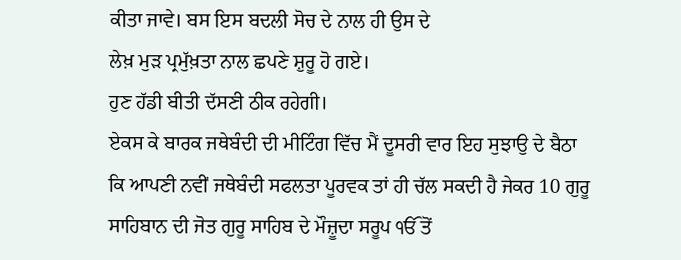ਕੀਤਾ ਜਾਵੇ। ਬਸ ਇਸ ਬਦਲੀ ਸੋਚ ਦੇ ਨਾਲ ਹੀ ਉਸ ਦੇ
ਲੇਖ਼ ਮੁੜ ਪ੍ਰਮੁੱਖ਼ਤਾ ਨਾਲ ਛਪਣੇ ਸ਼ੁਰੂ ਹੋ ਗਏ।
ਹੁਣ ਹੱਡੀ ਬੀਤੀ ਦੱਸਣੀ ਠੀਕ ਰਹੇਗੀ।
ਏਕਸ ਕੇ ਬਾਰਕ ਜਥੇਬੰਦੀ ਦੀ ਮੀਟਿੰਗ ਵਿੱਚ ਮੈਂ ਦੂਸਰੀ ਵਾਰ ਇਹ ਸੁਝਾਉ ਦੇ ਬੈਠਾ ਕਿ ਆਪਣੀ ਨਵੀਂ ਜਥੇਬੰਦੀ ਸਫਲਤਾ ਪੂਰਵਕ ਤਾਂ ਹੀ ਚੱਲ ਸਕਦੀ ਹੈ ਜੇਕਰ 10 ਗੁਰੂ ਸਾਹਿਬਾਨ ਦੀ ਜੋਤ ਗੁਰੂ ਸਾਹਿਬ ਦੇ ਮੌਜ਼ੂਦਾ ਸਰੂਪ ੴ ਤੋਂ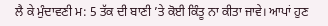ਲੈ ਕੇ ਮੁੰਦਾਵਣੀ ਮ: 5 ਤੱਕ ਦੀ ਬਾਣੀ ’ਤੇ ਕੋਈ ਕਿੰਤੂ ਨਾ ਕੀਤਾ ਜਾਵੇ। ਆਪਾਂ ਹੁਣ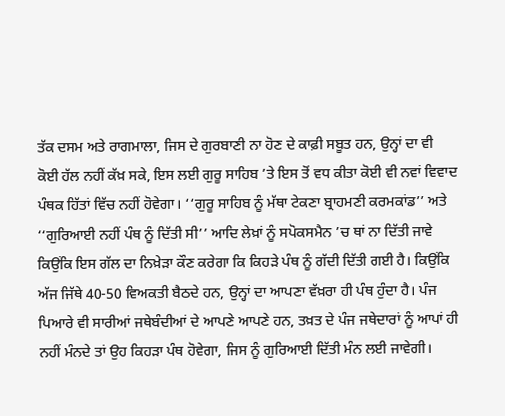ਤੱਕ ਦਸਮ ਅਤੇ ਰਾਗਮਾਲਾ, ਜਿਸ ਦੇ ਗੁਰਬਾਣੀ ਨਾ ਹੋਣ ਦੇ ਕਾਫ਼ੀ ਸਬੂਤ ਹਨ, ਉਨ੍ਹਾਂ ਦਾ ਵੀ ਕੋਈ ਹੱਲ ਨਹੀਂ ਕੱਖ਼ ਸਕੇ, ਇਸ ਲਈ ਗੁਰੂ ਸਾਹਿਬ ’ਤੇ ਇਸ ਤੋਂ ਵਧ ਕੀਤਾ ਕੋਈ ਵੀ ਨਵਾਂ ਵਿਵਾਦ ਪੰਥਕ ਹਿੱਤਾਂ ਵਿੱਚ ਨਹੀਂ ਹੋਵੇਗਾ। ‘‘ਗੁਰੂ ਸਾਹਿਬ ਨੂੰ ਮੱਥਾ ਟੇਕਣਾ ਬ੍ਰਾਹਮਣੀ ਕਰਮਕਾਂਡ’’ ਅਤੇ ‘‘ਗੁਰਿਆਈ ਨਹੀਂ ਪੰਥ ਨੂੰ ਦਿੱਤੀ ਸੀ’’ ਆਦਿ ਲੇਖ਼ਾਂ ਨੂੰ ਸਪੋਕਸਮੈਨ ’ਚ ਥਾਂ ਨਾ ਦਿੱਤੀ ਜਾਵੇ ਕਿਉਂਕਿ ਇਸ ਗੱਲ ਦਾ ਨਿਖ਼ੇੜਾ ਕੌਣ ਕਰੇਗਾ ਕਿ ਕਿਹੜੇ ਪੰਥ ਨੂੰ ਗੱਦੀ ਦਿੱਤੀ ਗਈ ਹੈ। ਕਿਉਂਕਿ ਅੱਜ ਜਿੱਥੇ 40-50 ਵਿਅਕਤੀ ਬੈਠਦੇ ਹਨ, ਉਨ੍ਹਾਂ ਦਾ ਆਪਣਾ ਵੱਖ਼ਰਾ ਹੀ ਪੰਥ ਹੁੰਦਾ ਹੈ। ਪੰਜ ਪਿਆਰੇ ਵੀ ਸਾਰੀਆਂ ਜਥੇਬੰਦੀਆਂ ਦੇ ਆਪਣੇ ਆਪਣੇ ਹਨ, ਤਖ਼ਤ ਦੇ ਪੰਜ ਜਥੇਦਾਰਾਂ ਨੂੰ ਆਪਾਂ ਹੀ ਨਹੀਂ ਮੰਨਦੇ ਤਾਂ ਉਹ ਕਿਹੜਾ ਪੰਥ ਹੋਵੇਗਾ, ਜਿਸ ਨੂੰ ਗੁਰਿਆਈ ਦਿੱਤੀ ਮੰਨ ਲਈ ਜਾਵੇਗੀ।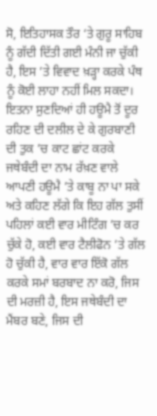ਸੋ, ਇਤਿਹਾਸਕ ਤੌਰ ‘ਤੇ ਗੁਰੂ ਸਾਹਿਬ ਨੂੰ ਗੱਦੀ ਦਿੱਤੀ ਗਈ ਮੰਨੀ ਜਾ ਚੁੱਕੀ ਹੈ, ਇਸ ’ਤੇ ਵਿਵਾਦ ਖ਼ੜ੍ਹਾ ਕਰਕੇ ਪੰਥ ਨੂੰ ਕੋਈ ਲਾਹਾ ਨਹੀਂ ਮਿਲ ਸਕਦਾ। ਇਤਨਾ ਸੁਣਦਿਆਂ ਹੀ ਹਊਮੈ ਤੋਂ ਦੂਰ ਰਹਿਣ ਦੀ ਦਲੀਲ ਦੇ ਕੇ ਗੁਰਬਾਣੀ ਦੀ ਤੁਕ ’ਚ ਕਾਟ ਛਾਂਟ ਕਰਕੇ ਜਥੇਬੰਦੀ ਦਾ ਨਾਮ ਰੱਖ਼ਣ ਵਾਲੇ ਆਪਣੀ ਹਊਮੈ ’ਤੇ ਕਾਬੂ ਨਾ ਪਾ ਸਕੇ ਅਤੇ ਕਹਿਣ ਲੱਗੇ ਕਿ ਇਹ ਗੱਲ ਤੁਸੀਂ ਪਹਿਲਾਂ ਕਈ ਵਾਰ ਮੀਟਿੰਗ ’ਚ ਕਰ ਚੁੱਕੇ ਹੋ, ਕਈ ਵਾਰ ਟੈਲੀਫੋਨ ’ਤੇ ਗੱਲ ਹੋ ਚੁੱਕੀ ਹੈ, ਵਾਰ ਵਾਰ ਇੱਕੋ ਗੱਲ ਕਰਕੇ ਸਮਾਂ ਬਰਬਾਦ ਨਾ ਕਰੋ, ਜਿਸ ਦੀ ਮਰਜ਼ੀ ਹੈ, ਇਸ ਜਥੇਬੰਦੀ ਦਾ ਮੈਂਬਰ ਬਣੇ, ਜਿਸ ਦੀ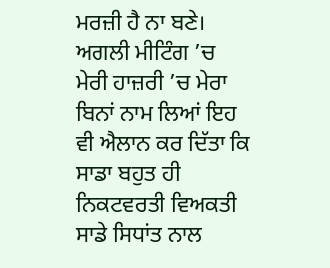ਮਰਜ਼ੀ ਹੈ ਨਾ ਬਣੇ। ਅਗਲੀ ਮੀਟਿੰਗ ’ਚ ਮੇਰੀ ਹਾਜ਼ਰੀ ’ਚ ਮੇਰਾ ਬਿਨਾਂ ਨਾਮ ਲਿਆਂ ਇਹ ਵੀ ਐਲਾਨ ਕਰ ਦਿੱਤਾ ਕਿ ਸਾਡਾ ਬਹੁਤ ਹੀ ਨਿਕਟਵਰਤੀ ਵਿਅਕਤੀ ਸਾਡੇ ਸਿਧਾਂਤ ਨਾਲ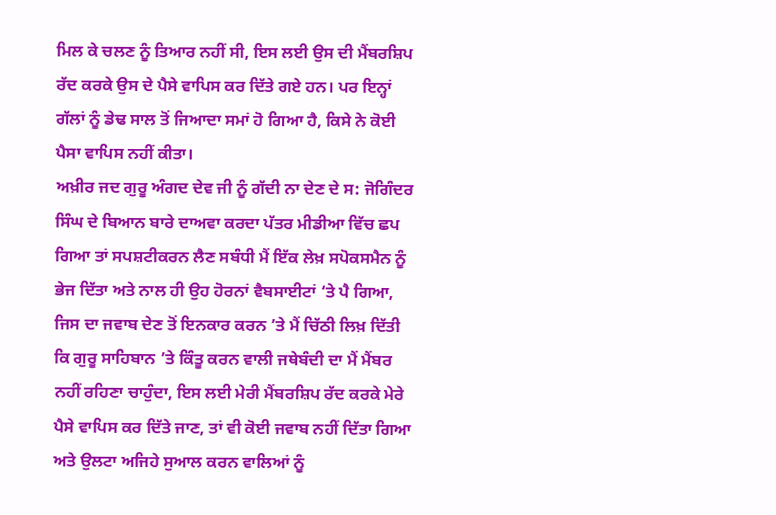ਮਿਲ ਕੇ ਚਲਣ ਨੂੰ ਤਿਆਰ ਨਹੀਂ ਸੀ, ਇਸ ਲਈ ਉਸ ਦੀ ਮੈਂਬਰਸ਼ਿਪ ਰੱਦ ਕਰਕੇ ਉਸ ਦੇ ਪੈਸੇ ਵਾਪਿਸ ਕਰ ਦਿੱਤੇ ਗਏ ਹਨ। ਪਰ ਇਨ੍ਹਾਂ ਗੱਲਾਂ ਨੂੰ ਡੇਢ ਸਾਲ ਤੋਂ ਜਿਆਦਾ ਸਮਾਂ ਹੋ ਗਿਆ ਹੈ, ਕਿਸੇ ਨੇ ਕੋਈ ਪੈਸਾ ਵਾਪਿਸ ਨਹੀਂ ਕੀਤਾ।
ਅਖ਼ੀਰ ਜਦ ਗੁਰੂ ਅੰਗਦ ਦੇਵ ਜੀ ਨੂੰ ਗੱਦੀ ਨਾ ਦੇਣ ਦੇ ਸ: ਜੋਗਿੰਦਰ ਸਿੰਘ ਦੇ ਬਿਆਨ ਬਾਰੇ ਦਾਅਵਾ ਕਰਦਾ ਪੱਤਰ ਮੀਡੀਆ ਵਿੱਚ ਛਪ ਗਿਆ ਤਾਂ ਸਪਸ਼ਟੀਕਰਨ ਲੈਣ ਸਬੰਧੀ ਮੈਂ ਇੱਕ ਲੇਖ਼ ਸਪੋਕਸਮੈਨ ਨੂੰ ਭੇਜ ਦਿੱਤਾ ਅਤੇ ਨਾਲ ਹੀ ਉਹ ਹੋਰਨਾਂ ਵੈਬਸਾਈਟਾਂ ‘ਤੇ ਪੈ ਗਿਆ, ਜਿਸ ਦਾ ਜਵਾਬ ਦੇਣ ਤੋਂ ਇਨਕਾਰ ਕਰਨ ’ਤੇ ਮੈਂ ਚਿੱਠੀ ਲਿਖ਼ ਦਿੱਤੀ ਕਿ ਗੁਰੂ ਸਾਹਿਬਾਨ ’ਤੇ ਕਿੰਤੂ ਕਰਨ ਵਾਲੀ ਜਥੇਬੰਦੀ ਦਾ ਮੈਂ ਮੈਂਬਰ ਨਹੀਂ ਰਹਿਣਾ ਚਾਹੁੰਦਾ, ਇਸ ਲਈ ਮੇਰੀ ਮੈਂਬਰਸ਼ਿਪ ਰੱਦ ਕਰਕੇ ਮੇਰੇ ਪੈਸੇ ਵਾਪਿਸ ਕਰ ਦਿੱਤੇ ਜਾਣ, ਤਾਂ ਵੀ ਕੋਈ ਜਵਾਬ ਨਹੀਂ ਦਿੱਤਾ ਗਿਆ ਅਤੇ ਉਲਟਾ ਅਜਿਹੇ ਸੁਆਲ ਕਰਨ ਵਾਲਿਆਂ ਨੂੰ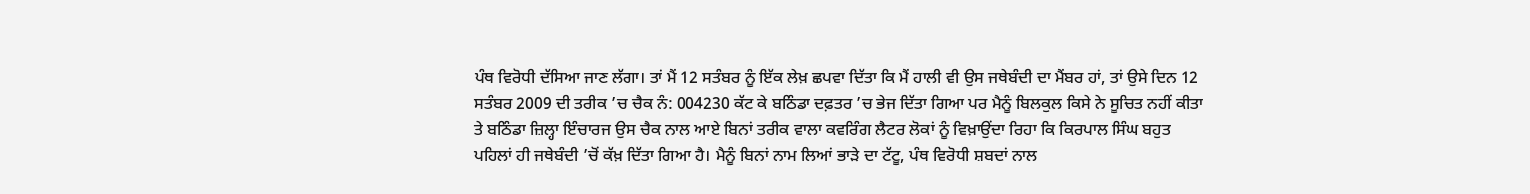ਪੰਥ ਵਿਰੋਧੀ ਦੱਸਿਆ ਜਾਣ ਲੱਗਾ। ਤਾਂ ਮੈਂ 12 ਸਤੰਬਰ ਨੂੰ ਇੱਕ ਲੇਖ਼ ਛਪਵਾ ਦਿੱਤਾ ਕਿ ਮੈਂ ਹਾਲੀ ਵੀ ਉਸ ਜਥੇਬੰਦੀ ਦਾ ਮੈਂਬਰ ਹਾਂ, ਤਾਂ ਉਸੇ ਦਿਨ 12 ਸਤੰਬਰ 2009 ਦੀ ਤਰੀਕ ’ਚ ਚੈਕ ਨੰ: 004230 ਕੱਟ ਕੇ ਬਠਿੰਡਾ ਦਫ਼ਤਰ ’ਚ ਭੇਜ ਦਿੱਤਾ ਗਿਆ ਪਰ ਮੈਨੂੰ ਬਿਲਕੁਲ ਕਿਸੇ ਨੇ ਸੂਚਿਤ ਨਹੀਂ ਕੀਤਾ ਤੇ ਬਠਿੰਡਾ ਜ਼ਿਲ੍ਹਾ ਇੰਚਾਰਜ ਉਸ ਚੈਕ ਨਾਲ ਆਏ ਬਿਨਾਂ ਤਰੀਕ ਵਾਲਾ ਕਵਰਿੰਗ ਲੈਟਰ ਲੋਕਾਂ ਨੂੰ ਵਿਖ਼ਾਉਂਦਾ ਰਿਹਾ ਕਿ ਕਿਰਪਾਲ ਸਿੰਘ ਬਹੁਤ ਪਹਿਲਾਂ ਹੀ ਜਥੇਬੰਦੀ ’ਚੋਂ ਕੱਖ਼ ਦਿੱਤਾ ਗਿਆ ਹੈ। ਮੈਨੂੰ ਬਿਨਾਂ ਨਾਮ ਲਿਆਂ ਭਾੜੇ ਦਾ ਟੱਟੂ, ਪੰਥ ਵਿਰੋਧੀ ਸ਼ਬਦਾਂ ਨਾਲ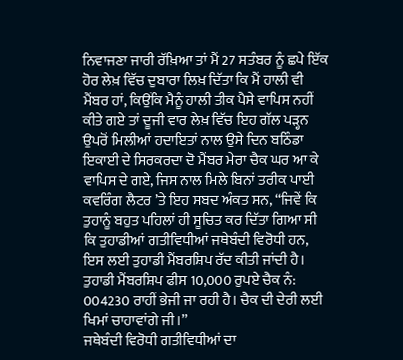ਨਿਵਾਜਣਾ ਜਾਰੀ ਰੱਖ਼ਿਆ ਤਾਂ ਮੈਂ 27 ਸਤੰਬਰ ਨੂੰ ਛਪੇ ਇੱਕ ਹੋਰ ਲੇਖ਼ ਵਿੱਚ ਦੁਬਾਰਾ ਲਿਖ਼ ਦਿੱਤਾ ਕਿ ਮੈਂ ਹਾਲੀ ਵੀ ਮੈਂਬਰ ਹਾਂ, ਕਿਉਂਕਿ ਮੈਨੂੰ ਹਾਲੀ ਤੀਕ ਪੈਸੇ ਵਾਪਿਸ ਨਹੀਂ ਕੀਤੇ ਗਏ ਤਾਂ ਦੂਜੀ ਵਾਰ ਲੇਖ਼ ਵਿੱਚ ਇਹ ਗੱਲ ਪੜ੍ਹਨ ਉਪਰੋਂ ਮਿਲੀਆਂ ਹਦਾਇਤਾਂ ਨਾਲ ਉਸੇ ਦਿਨ ਬਠਿੰਡਾ ਇਕਾਈ ਦੇ ਸਿਰਕਰਦਾ ਦੋ ਮੈਂਬਰ ਮੇਰਾ ਚੈਕ ਘਰ ਆ ਕੇ ਵਾਪਿਸ ਦੇ ਗਏ, ਜਿਸ ਨਾਲ ਮਿਲੇ ਬਿਨਾਂ ਤਰੀਕ ਪਾਈ ਕਵਰਿੰਗ ਲੈਟਰ ’ਤੇ ਇਹ ਸਬਦ ਅੰਕਤ ਸਨ, ‘‘ਜਿਵੇਂ ਕਿ ਤੁਹਾਨੂੰ ਬਹੁਤ ਪਹਿਲਾਂ ਹੀ ਸੂਚਿਤ ਕਰ ਦਿੱਤਾ ਗਿਆ ਸੀ ਕਿ ਤੁਹਾਡੀਆਂ ਗਤੀਵਿਧੀਆਂ ਜਥੇਬੰਦੀ ਵਿਰੋਧੀ ਹਨ, ਇਸ ਲਈ ਤੁਹਾਡੀ ਮੈਂਬਰਸ਼ਿਪ ਰੱਦ ਕੀਤੀ ਜਾਂਦੀ ਹੈ। ਤੁਹਾਡੀ ਮੈਂਬਰਸ਼ਿਪ ਫੀਸ 10,000 ਰੁਪਏ ਚੈਕ ਨੰ: 004230 ਰਾਹੀਂ ਭੇਜੀ ਜਾ ਰਹੀ ਹੈ। ਚੈਕ ਦੀ ਦੇਰੀ ਲਈ ਖਿਮਾਂ ਚਾਹਾਵਾਂਗੇ ਜੀ।’’
ਜਥੇਬੰਦੀ ਵਿਰੋਧੀ ਗਤੀਵਿਧੀਆਂ ਦਾ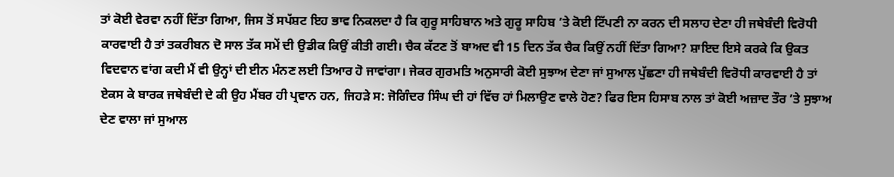ਤਾਂ ਕੋਈ ਵੇਰਵਾ ਨਹੀਂ ਦਿੱਤਾ ਗਿਆ, ਜਿਸ ਤੋਂ ਸਪੱਸ਼ਟ ਇਹ ਭਾਵ ਨਿਕਲਦਾ ਹੈ ਕਿ ਗੁਰੂ ਸਾਹਿਬਾਨ ਅਤੇ ਗੁਰੂ ਸਾਹਿਬ ’ਤੇ ਕੋਈ ਟਿੱਪਣੀ ਨਾ ਕਰਨ ਦੀ ਸਲਾਹ ਦੇਣਾ ਹੀ ਜਥੇਬੰਦੀ ਵਿਰੋਧੀ ਕਾਰਵਾਈ ਹੈ ਤਾਂ ਤਕਰੀਬਨ ਦੋ ਸਾਲ ਤੱਕ ਸਮੇਂ ਦੀ ਉਡੀਕ ਕਿਉਂ ਕੀਤੀ ਗਈ। ਚੈਕ ਕੱਟਣ ਤੋਂ ਬਾਅਦ ਵੀ 15 ਦਿਨ ਤੱਕ ਚੈਕ ਕਿਉਂ ਨਹੀਂ ਦਿੱਤਾ ਗਿਆ? ਸ਼ਾਇਦ ਇਸੇ ਕਰਕੇ ਕਿ ਉਕਤ ਵਿਦਵਾਨ ਵਾਂਗ ਕਦੀ ਮੈਂ ਵੀ ਉਨ੍ਹਾਂ ਦੀ ਈਨ ਮੰਨਣ ਲਈ ਤਿਆਰ ਹੋ ਜਾਵਾਂਗਾ। ਜੇਕਰ ਗੁਰਮਤਿ ਅਨੁਸਾਰੀ ਕੋਈ ਸੁਝਾਅ ਦੇਣਾ ਜਾਂ ਸੁਆਲ ਪੁੱਛਣਾ ਹੀ ਜਥੇਬੰਦੀ ਵਿਰੋਧੀ ਕਾਰਵਾਈ ਹੈ ਤਾਂ ਏਕਸ ਕੇ ਬਾਰਕ ਜਥੇਬੰਦੀ ਦੇ ਕੀ ਉਹ ਮੈਂਬਰ ਹੀ ਪ੍ਰਵਾਨ ਹਨ, ਜਿਹੜੇ ਸ: ਜੋਗਿੰਦਰ ਸਿੰਘ ਦੀ ਹਾਂ ਵਿੱਚ ਹਾਂ ਮਿਲਾਉਣ ਵਾਲੇ ਹੋਣ? ਫਿਰ ਇਸ ਹਿਸਾਬ ਨਾਲ ਤਾਂ ਕੋਈ ਅਜ਼ਾਦ ਤੌਰ ’ਤੇ ਸੁਝਾਅ ਦੇਣ ਵਾਲਾ ਜਾਂ ਸੁਆਲ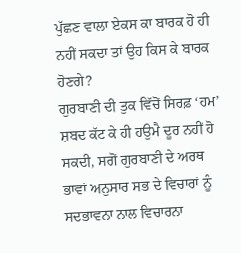ਪੁੱਛਣ ਵਾਲਾ ਏਕਸ ਕਾ ਬਾਰਕ ਹੋ ਹੀ ਨਹੀਂ ਸਕਦਾ ਤਾਂ ਉਹ ਕਿਸ ਕੇ ਬਾਰਕ ਹੋਣਗੇ?
ਗੁਰਬਾਣੀ ਦੀ ਤੁਕ ਵਿੱਚੋਂ ਸਿਰਫ਼ ‘ਹਮ’ ਸ਼ਬਦ ਕੱਟ ਕੇ ਹੀ ਹਉਮੈ ਦੂਰ ਨਹੀਂ ਹੋ ਸਕਦੀ, ਸਗੋਂ ਗੁਰਬਾਣੀ ਦੇ ਅਰਥ ਭਾਵਾਂ ਅਨੁਸਾਰ ਸਭ ਦੇ ਵਿਚਾਰਾਂ ਨੂੰ ਸਦਭਾਵਨਾ ਨਾਲ ਵਿਚਾਰਨਾ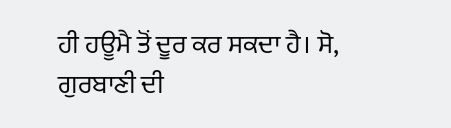ਹੀ ਹਊਮੈ ਤੋਂ ਦੂਰ ਕਰ ਸਕਦਾ ਹੈ। ਸੋ, ਗੁਰਬਾਣੀ ਦੀ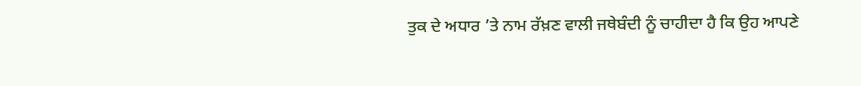ਤੁਕ ਦੇ ਅਧਾਰ ’ਤੇ ਨਾਮ ਰੱਖ਼ਣ ਵਾਲੀ ਜਥੇਬੰਦੀ ਨੂੰ ਚਾਹੀਦਾ ਹੈ ਕਿ ਉਹ ਆਪਣੇ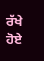ਰੱਖੇ ਹੋਏ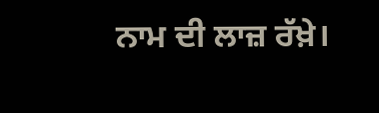ਨਾਮ ਦੀ ਲਾਜ਼ ਰੱਖ਼ੇ।